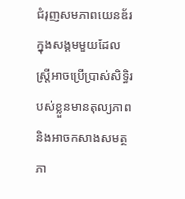ជំរុញសមភាពយេនឌ័រក្នុងសង្គមមួយដែលស្ត្រីអាចប្រើប្រាស់សិទ្ធិរបស់ខ្លួនមានតុល្យភាពនិងអាចកសាងសមត្ថភា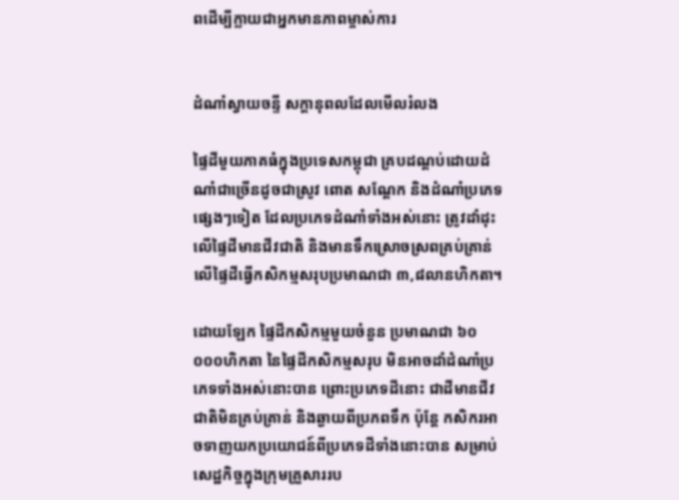ពដើម្បីក្លាយជាអ្នកមានភាពម្ចាស់ការ


ដំណាំស្វាយចន្ទី សក្ដានុពលដែលមើលរំលង

ផ្ទៃដីមួយភាគធំក្នុងប្រទេសកម្ពុជា គ្របដណ្ដប់ដោយដំណាំជាច្រើនដូចជាស្រូវ ពោត សណ្ដែក និងដំណាំប្រភេទផ្សេងៗទៀត ដែលប្រភេទដំណាំទាំងអស់នោះ ត្រូវដាំដុះលើផ្ទៃដីមានជីវជាតិ និងមានទឹកស្រោចស្រពគ្រប់គ្រាន់ លើផ្ទៃដីធ្វើកសិកម្មសរុបប្រមាណជា ៣,៨លានហិកតា។

ដោយឡែក ផ្ទៃដីកសិកម្មមួយចំនួន ប្រមាណជា ៦០ ០០០ហិកតា នៃផ្ទៃដីកសិកម្មសរុប មិនអាចដាំដំណាំប្រភេទទាំងអស់នោះបាន ព្រោះប្រភេទដីនោះ ជាដីមានជីវជាតិមិនគ្រប់គ្រាន់ និងឆ្ងាយពីប្រភពទឹក ប៉ុន្តែ កសិករអាចទាញយកប្រយោជន៍ពីប្រភេទដីទាំងនោះបាន សម្រាប់សេដ្ឋកិច្ចក្នុងក្រុមគ្រួសាររប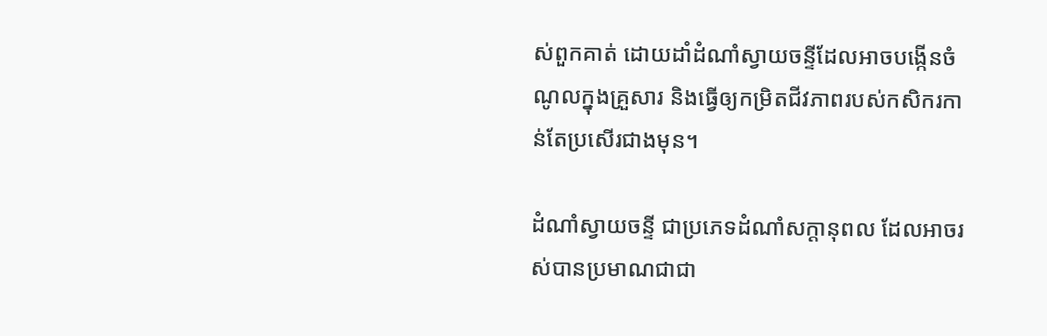ស់ពួកគាត់ ដោយដាំដំណាំស្វាយចន្ទីដែលអាចបង្កើនចំណូលក្នុងគ្រួសារ និងធ្វើឲ្យកម្រិតជីវភាពរបស់កសិករកាន់តែប្រសើរជាងមុន។

ដំណាំស្វាយចន្ទី ជាប្រភេទដំណាំសក្ដានុពល ដែលអាចរស់បានប្រមាណជាជា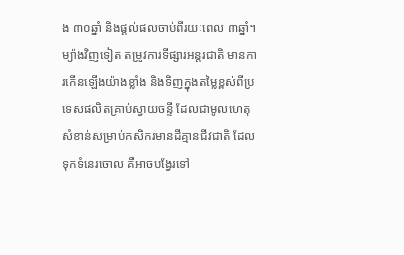ង ៣០ឆ្នាំ និងផ្ដល់ផលចាប់ពីរយៈពេល ៣ឆ្នាំ។ ម្យ៉ាងវិញទៀត តម្រូវការទីផ្សារអន្តរជាតិ មានការកើនឡើងយ៉ាងខ្លាំង និងទិញក្នុងតម្លៃខ្ពស់ពីប្រទេសផលិតគ្រាប់ស្វាយចន្ទី ដែលជាមូលហេតុសំខាន់សម្រាប់កសិករមានដីគ្មានជីវជាតិ ដែលទុកទំនេរចោល គឺអាចបង្វែរទៅ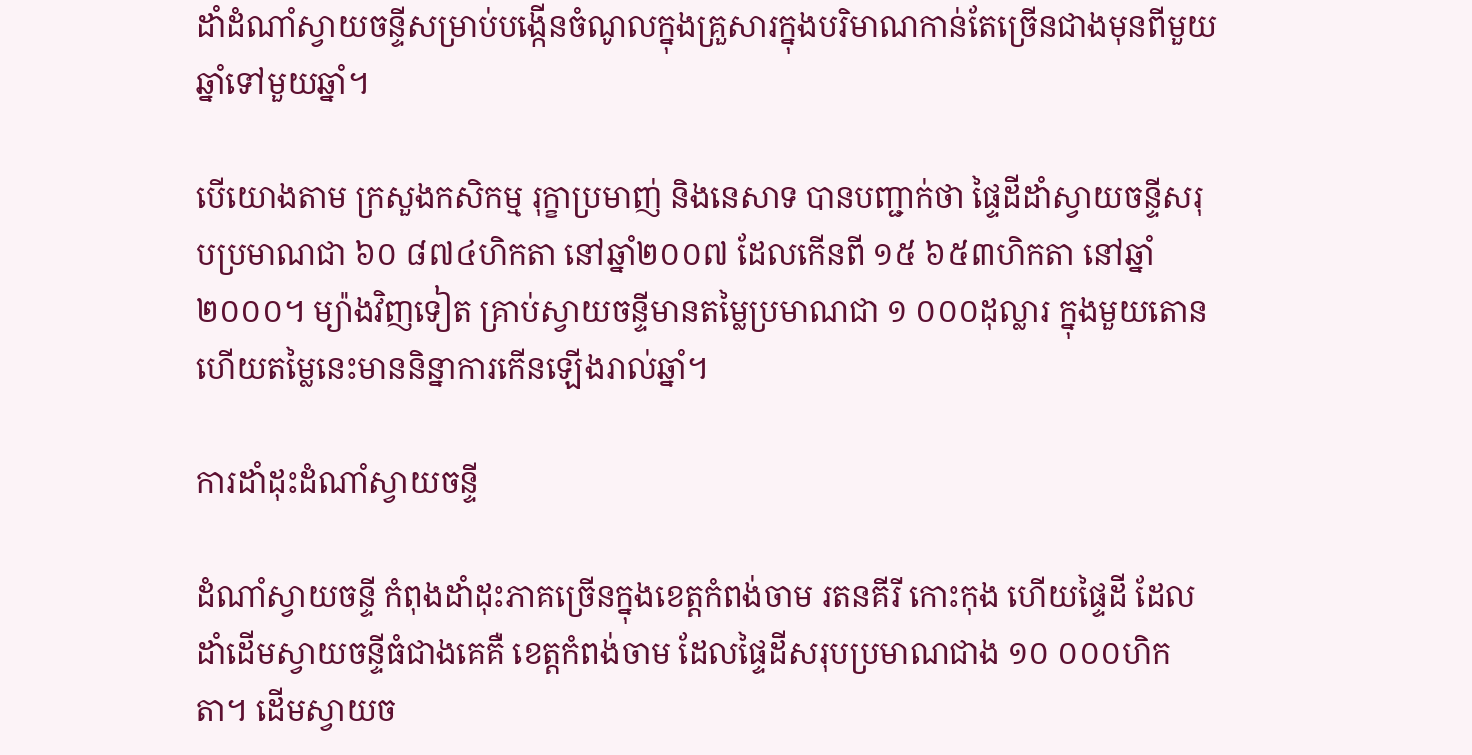ដាំដំណាំស្វាយចន្ទីសម្រាប់បង្កើនចំណូលក្នុងគ្រួសារក្នុងបរិមាណកាន់តែច្រើនជាងមុនពីមួយឆ្នាំទៅមួយឆ្នាំ។

បើយោងតាម ក្រសួងកសិកម្ម រុក្ខាប្រមាញ់ និងនេសាទ បានបញ្ជាក់ថា ផ្ទៃដីដាំស្វាយចន្ទីសរុបប្រមាណជា ៦០ ៨៧៤ហិកតា នៅឆ្នាំ២០០៧ ដែលកើនពី ១៥ ៦៥៣ហិកតា នៅឆ្នាំ២០០០។ ម្យ៉ាងវិញទៀត គ្រាប់ស្វាយចន្ទីមានតម្លៃប្រមាណជា ១ ០០០ដុល្លារ ក្នុងមួយតោន ហើយតម្លៃនេះមាននិន្នាការកើនឡើងរាល់ឆ្នាំ។

ការដាំដុះដំណាំស្វាយចន្ទី

ដំណាំស្វាយចន្ទី កំពុងដាំដុះភាគច្រើនក្នុងខេត្តកំពង់ចាម រតនគីរី កោះកុង ហើយផ្ទៃដី ដែលដាំដើមស្វាយចន្ទីធំជាងគេគឺ ខេត្តកំពង់ចាម ដែលផ្ទៃដីសរុបប្រមាណជាង ១០ ០០០ហិកតា។ ដើមស្វាយច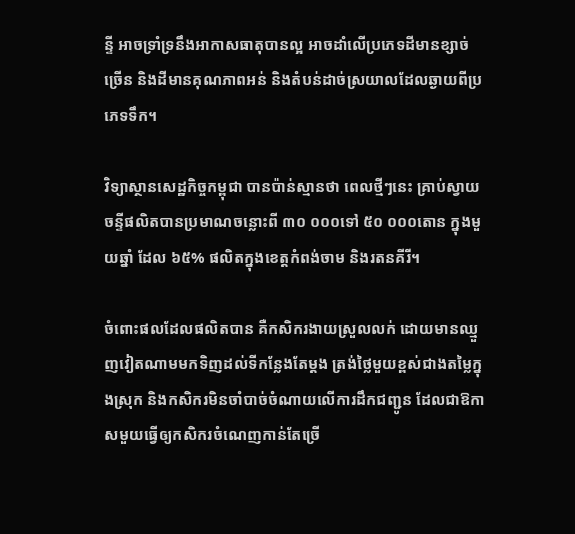ន្ទី អាចទ្រាំទ្រនឹងអាកាសធាតុបានល្អ អាចដាំលើប្រភេទដីមានខ្សាច់ច្រើន និងដីមានគុណភាពអន់ និងតំបន់ដាច់ស្រយាលដែលឆ្ងាយពីប្រភេទទឹក។

វិទ្យាស្ថានសេដ្ឋកិច្ចកម្ពុជា បានប៉ាន់ស្មានថា ពេលថ្មីៗនេះ គ្រាប់ស្វាយចន្ទីផលិតបានប្រមាណចន្លោះពី ៣០ ០០០ទៅ ៥០ ០០០តោន ក្នុងមួយឆ្នាំ ដែល ៦៥% ផលិតក្នុងខេត្តកំពង់ចាម និងរតនគីរី។

ចំពោះផលដែលផលិតបាន គឺកសិករងាយស្រួលលក់ ដោយមានឈ្មួញវៀតណាមមកទិញដល់ទីកន្លែងតែម្ដង ត្រង់ថ្លៃមួយខ្ពស់ជាងតម្លៃក្នុងស្រុក និងកសិករមិនចាំបាច់ចំណាយលើការដឹកជញ្ជូន ដែលជាឱកាសមួយធ្វើឲ្យកសិករចំណេញកាន់តែច្រើ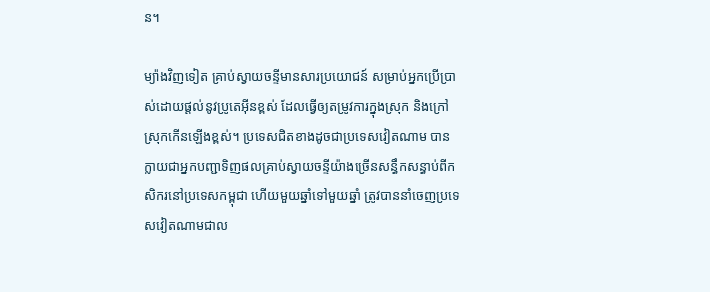ន។

ម្យ៉ាងវិញទៀត គ្រាប់ស្វាយចន្ទីមានសារប្រយោជន៍ សម្រាប់អ្នកប្រើប្រាស់ដោយផ្ដល់នូវប្រូតេអ៊ីនខ្ពស់ ដែលធ្វើឲ្យតម្រូវការក្នុងស្រុក និងក្រៅស្រុកកើនឡើងខ្ពស់។ ប្រទេសជិតខាងដូចជាប្រទេសវៀតណាម បានក្លាយជាអ្នកបញ្ជាទិញផលគ្រាប់ស្វាយចន្ទីយ៉ាងច្រើនសន្ធឹកសន្ធាប់ពីកសិករនៅប្រទេសកម្ពុជា ហើយមួយឆ្នាំទៅមួយឆ្នាំ ត្រូវបាននាំចេញប្រទេសវៀតណាមជាល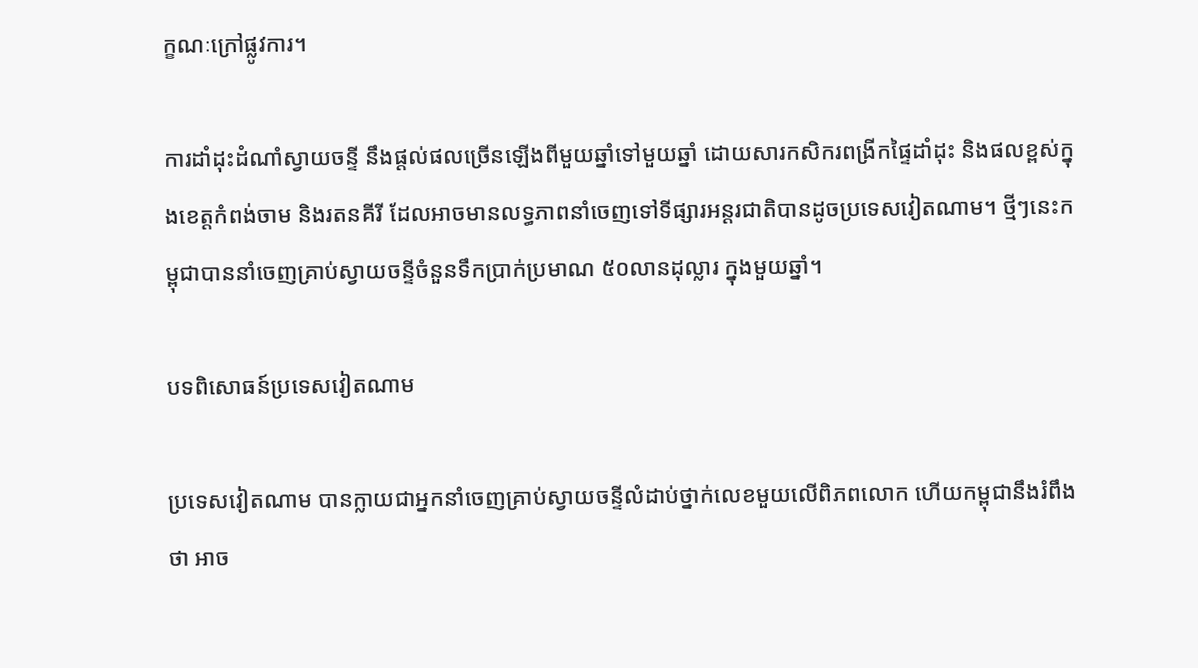ក្ខណៈក្រៅផ្លូវការ។

ការដាំដុះដំណាំស្វាយចន្ទី នឹងផ្ដល់ផលច្រើនឡើងពីមួយឆ្នាំទៅមួយឆ្នាំ ដោយសារកសិករពង្រីកផ្ទៃដាំដុះ និងផលខ្ពស់ក្នុងខេត្តកំពង់ចាម និងរតនគីរី ដែលអាចមានលទ្ធភាពនាំចេញទៅទីផ្សារអន្តរជាតិបានដូចប្រទេសវៀតណាម។ ថ្មីៗនេះកម្ពុជាបាននាំចេញគ្រាប់ស្វាយចន្ទីចំនួនទឹកប្រាក់ប្រមាណ ៥០លានដុល្លារ ក្នុងមួយឆ្នាំ។

បទពិសោធន៍ប្រទេសវៀតណាម

ប្រទេសវៀតណាម បានក្លាយជាអ្នកនាំចេញគ្រាប់ស្វាយចន្ទីលំដាប់ថ្នាក់លេខមួយលើពិភពលោក ហើយកម្ពុជានឹងរំពឹងថា អាច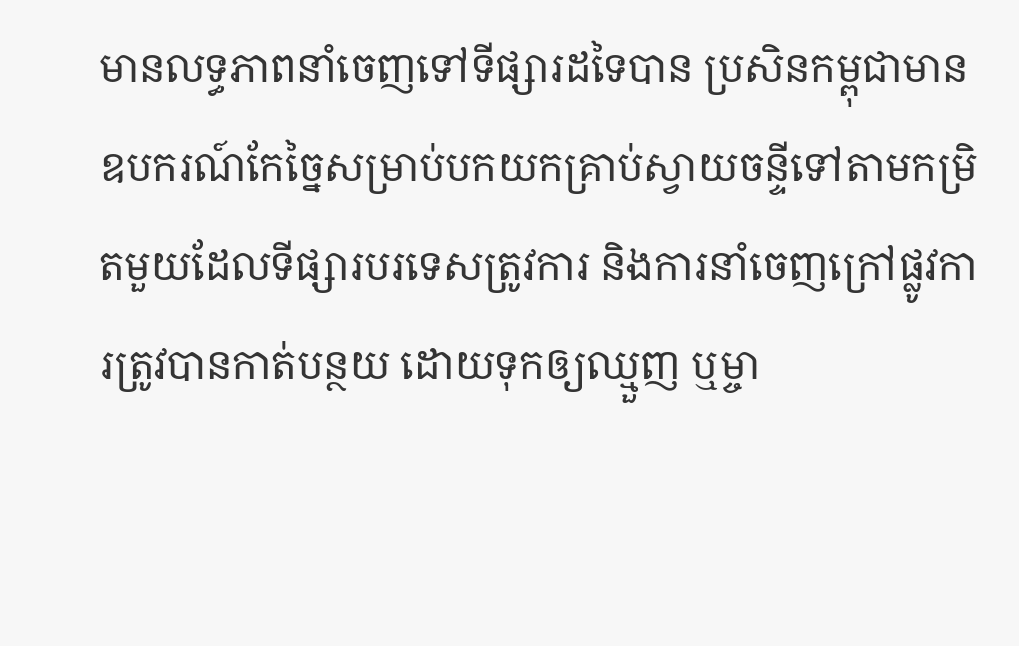មានលទ្ធភាពនាំចេញទៅទីផ្សារដទៃបាន ប្រសិនកម្ពុជាមានឧបករណ៍កែច្នៃសម្រាប់បកយកគ្រាប់ស្វាយចន្ទីទៅតាមកម្រិតមួយដែលទីផ្សារបរទេសត្រូវការ និងការនាំចេញក្រៅផ្លូវការត្រូវបានកាត់បន្ថយ ដោយទុកឲ្យឈ្មួញ ឬម្ចា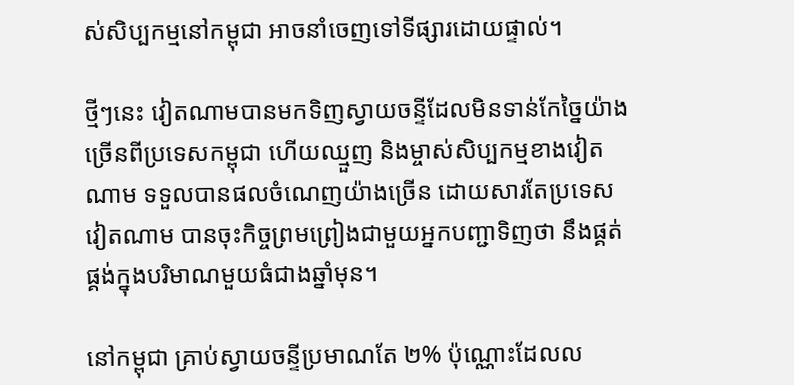ស់សិប្បកម្មនៅកម្ពុជា អាចនាំចេញទៅទីផ្សារដោយផ្ទាល់។

ថ្មីៗនេះ វៀតណាមបានមកទិញស្វាយចន្ទីដែលមិនទាន់កែច្នៃយ៉ាងច្រើនពីប្រទេសកម្ពុជា ហើយឈ្មួញ និងម្ចាស់សិប្បកម្មខាងវៀតណាម ទទួលបានផលចំណេញយ៉ាងច្រើន ដោយសារតែប្រទេសវៀតណាម បានចុះកិច្ចព្រមព្រៀងជាមួយអ្នកបញ្ជាទិញថា នឹងផ្គត់ផ្គង់ក្នុងបរិមាណមួយធំជាងឆ្នាំមុន។

នៅកម្ពុជា គ្រាប់ស្វាយចន្ទីប្រមាណតែ ២% ប៉ុណ្ណោះដែលល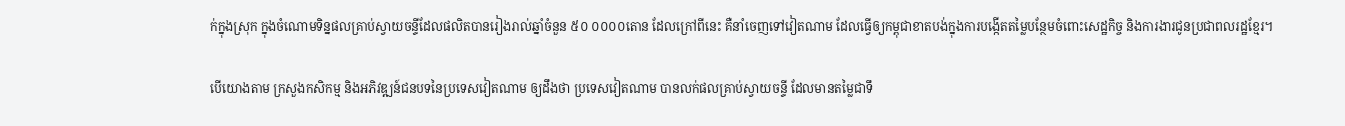ក់ក្នុងស្រុក ក្នុងចំណោមទិន្នផលគ្រាប់ស្វាយចន្ទីដែលផលិតបានរៀងរាល់ឆ្នាំចំនួន ៥០ ០០០០តោន ដែលក្រៅពីនេះ គឺនាំចេញទៅវៀតណាម ដែលធ្វើឲ្យកម្ពុជាខាតបង់ក្នុងការបង្កើតតម្លៃបន្ថែមចំពោះសេដ្ឋកិច្ច និងការងារជូនប្រជាពលរដ្ឋខ្មែរ។

បើយោងតាម ក្រសួងកសិកម្ម និងអភិវឌ្ឍន៍ជនបទនៃប្រទេសវៀតណាម ឲ្យដឹងថា ប្រទេសវៀតណាម បានលក់ផលគ្រាប់ស្វាយចន្ទី ដែលមានតម្លៃជាទឹ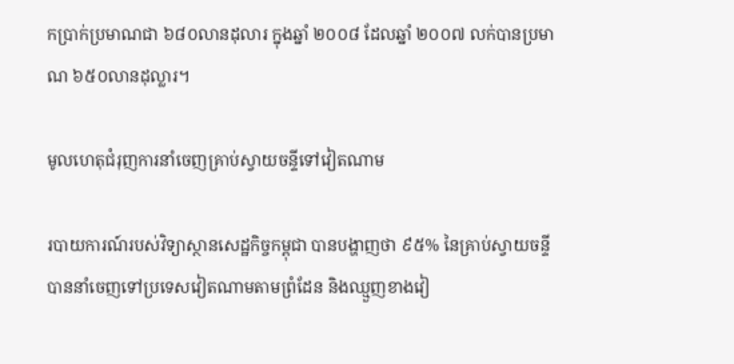កប្រាក់ប្រមាណជា ៦៨០លានដុលារ ក្នុងឆ្នាំ ២០០៨ ដែលឆ្នាំ ២០០៧ លក់បានប្រមាណ ៦៥០លានដុល្លារ។

មូលហេតុជំរុញការនាំចេញគ្រាប់ស្វាយចន្ទីទៅវៀតណាម

របាយការណ៍របស់វិទ្យាស្ថានសេដ្ឋកិច្ចកម្ពុជា បានបង្ហាញថា ៩៥% នៃគ្រាប់ស្វាយចន្ទី បាននាំចេញទៅប្រទេសវៀតណាមតាមព្រំដែន និងឈ្មួញខាងវៀ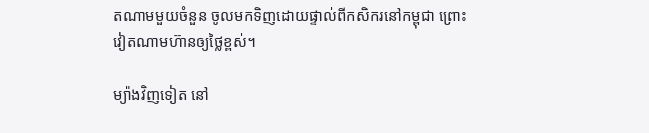តណាមមួយចំនួន ចូលមកទិញដោយផ្ទាល់ពីកសិករនៅកម្ពុជា ព្រោះវៀតណាមហ៊ានឲ្យថ្លៃខ្ពស់។

ម្យ៉ាងវិញទៀត នៅ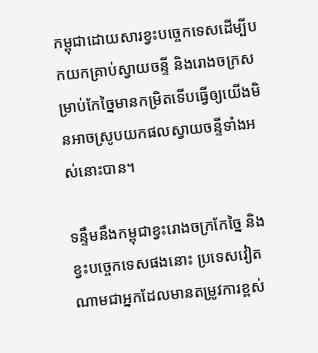កម្ពុជាដោយសារខ្វះបច្ចេកទេសដើម្បីបកយកគ្រាប់ស្វាយចន្ទី និងរោងចក្រសម្រាប់កែច្នៃមានកម្រិតទើបធ្វើឲ្យយើងមិនអាចស្រូបយកផលស្វាយចន្ទីទាំងអស់នោះបាន។

ទន្ទឹមនឹងកម្ពុជាខ្វះរោងចក្រកែច្នៃ និងខ្វះបច្ចេកទេសផងនោះ ប្រទេសវៀតណាមជាអ្នកដែលមានតម្រូវការខ្ពស់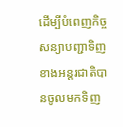ដើម្បីបំពេញកិច្ចសន្យាបញ្ជាទិញខាងអន្តរជាតិបានចូលមកទិញ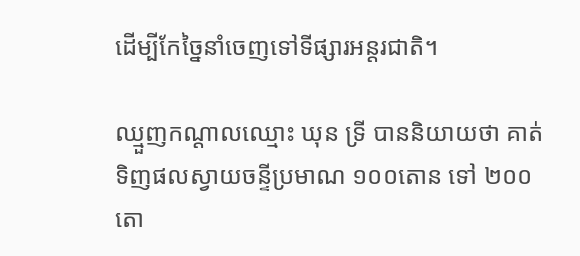ដើម្បីកែច្នៃនាំចេញទៅទីផ្សារអន្តរជាតិ។

ឈ្មួញកណ្ដាលឈ្មោះ ឃុន ទ្រី បាននិយាយថា គាត់ទិញផលស្វាយចន្ទីប្រមាណ ១០០តោន ទៅ ២០០តោ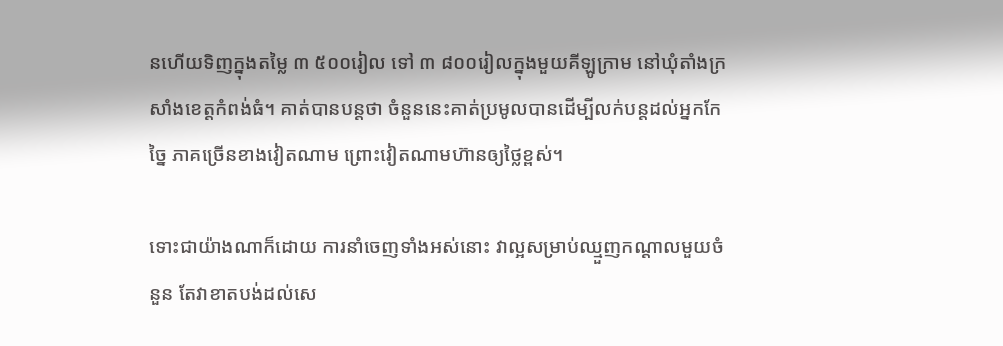នហើយទិញក្នុងតម្លៃ ៣ ៥០០រៀល ទៅ ៣ ៨០០រៀលក្នុងមួយគីឡូក្រាម នៅឃុំតាំងក្រសាំងខេត្តកំពង់ធំ។ គាត់បានបន្តថា ចំនួននេះគាត់ប្រមូលបានដើម្បីលក់បន្តដល់អ្នកកែច្នៃ ភាគច្រើនខាងវៀតណាម ព្រោះវៀតណាមហ៊ានឲ្យថ្លៃខ្ពស់។

ទោះជាយ៉ាងណាក៏ដោយ ការនាំចេញទាំងអស់នោះ វាល្អសម្រាប់ឈ្មួញកណ្ដាលមួយចំនួន តែវាខាតបង់ដល់សេ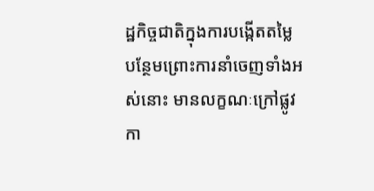ដ្ឋកិច្ចជាតិក្នុងការបង្កើតតម្លៃបន្ថែមព្រោះការនាំចេញទាំងអស់នោះ មានលក្ខណៈក្រៅផ្លូវកា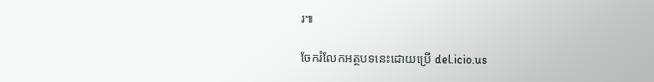រ៕

ចែករំលែកអត្ថបទនេះដោយប្រើ del.icio.us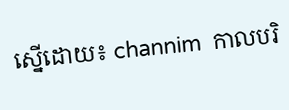ស្នើដោយ៖ channim  កាលបរិ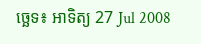ច្ឆេទ៖ អាទិត្យ 27 Jul 2008